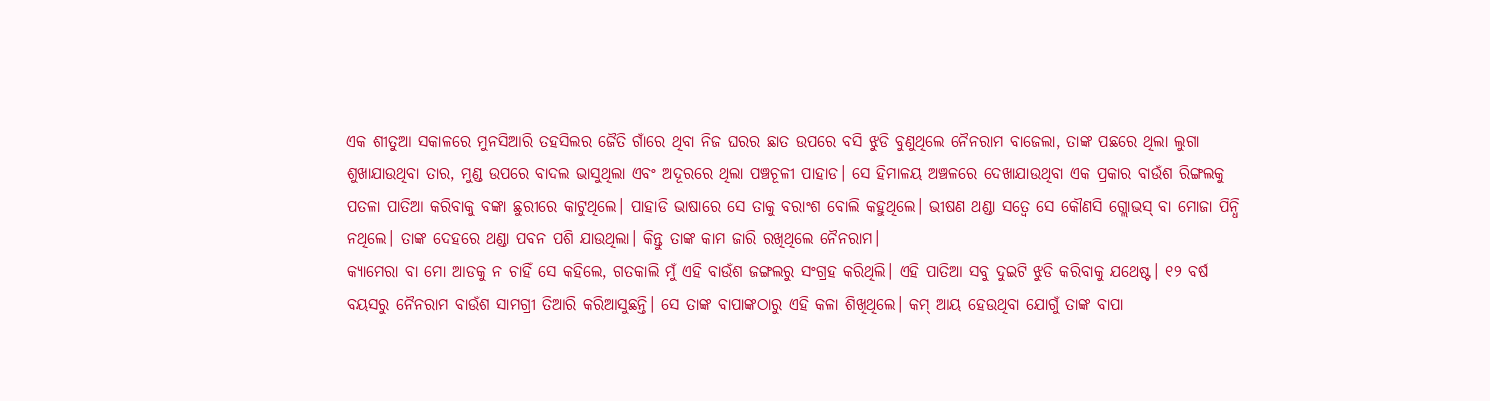ଏକ ଶୀତୁଆ ସକାଳରେ ମୁନସିଆରି ତହସିଲର ଜୈତି ଗାଁରେ ଥିବା ନିଜ ଘରର ଛାତ ଉପରେ ବସି ଝୁଡି ବୁଣୁଥିଲେ ନୈନରାମ ବାଜେଲା, ତାଙ୍କ ପଛରେ ଥିଲା ଲୁଗା ଶୁଖାଯାଉଥିବା ତାର, ମୁଣ୍ଡ ଉପରେ ବାଦଲ ଭାସୁଥିଲା ଏବଂ ଅଦୂରରେ ଥିଲା ପଞ୍ଚଚୂଳୀ ପାହାଡ। ସେ ହିମାଳୟ ଅଞ୍ଚଳରେ ଦେଖାଯାଉଥିବା ଏକ ପ୍ରକାର ବାଉଁଶ ରିଙ୍ଗଲକୁ ପତଳା ପାତିଆ କରିବାକୁ ବଙ୍କା ଛୁରୀରେ କାଟୁଥିଲେ। ପାହାଡି ଭାଷାରେ ସେ ତାକୁ ବରାଂଶ ବୋଲି କହୁଥିଲେ। ଭୀଷଣ ଥଣ୍ଡା ସତ୍ୱେ ସେ କୌଣସି ଗ୍ଲୋଭସ୍ ବା ମୋଜା ପିନ୍ଧି ନଥିଲେ। ତାଙ୍କ ଦେହରେ ଥଣ୍ଡା ପବନ ପଶି ଯାଉଥିଲା। କିନ୍ତୁ ତାଙ୍କ କାମ ଜାରି ରଖିଥିଲେ ନୈନରାମ।
କ୍ୟାମେରା ବା ମୋ ଆଡକୁ ନ ଚାହିଁ ସେ କହିଲେ, ଗତକାଲି ମୁଁ ଏହି ବାଉଁଶ ଜଙ୍ଗଲରୁ ସଂଗ୍ରହ କରିଥିଲି। ଏହି ପାତିଆ ସବୁ ଦୁଇଟି ଝୁଡି କରିବାକୁ ଯଥେଷ୍ଟ। ୧୨ ବର୍ଷ ବୟସରୁ ନୈନରାମ ବାଉଁଶ ସାମଗ୍ରୀ ତିଆରି କରିଆସୁଛନ୍ତି। ସେ ତାଙ୍କ ବାପାଙ୍କଠାରୁ ଏହି କଳା ଶିଖିଥିଲେ। କମ୍ ଆୟ ହେଉଥିବା ଯୋଗୁଁ ତାଙ୍କ ବାପା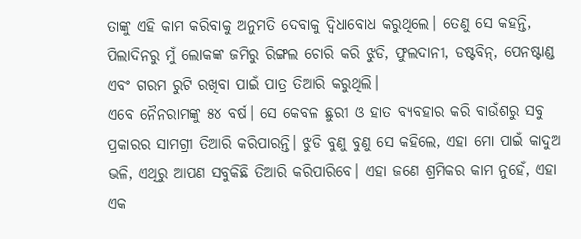ତାଙ୍କୁ ଏହି କାମ କରିବାକୁ ଅନୁମତି ଦେବାକୁ ଦ୍ୱିଧାବୋଧ କରୁଥିଲେ। ତେଣୁ ସେ କହନ୍ତି, ପିଲାଦିନରୁ ମୁଁ ଲୋକଙ୍କ ଜମିରୁ ରିଙ୍ଗଲ ଚୋରି କରି ଝୁଡି, ଫୁଲଦାନୀ, ଡଷ୍ଟବିନ୍, ପେନଷ୍ଟାଣ୍ଡ ଏବଂ ଗରମ ରୁଟି ରଖିବା ପାଇଁ ପାତ୍ର ତିଆରି କରୁଥିଲି।
ଏବେ ନୈନରାମଙ୍କୁ ୫୪ ବର୍ଷ। ସେ କେବଳ ଛୁରୀ ଓ ହାତ ବ୍ୟବହାର କରି ବାଉଁଶରୁ ସବୁ ପ୍ରକାରର ସାମଗ୍ରୀ ତିଆରି କରିପାରନ୍ତି। ଝୁଡି ବୁଣୁ ବୁଣୁ ସେ କହିଲେ, ଏହା ମୋ ପାଇଁ କାଦୁଅ ଭଳି, ଏଥିରୁ ଆପଣ ସବୁକିଛି ତିଆରି କରିପାରିବେ। ଏହା ଜଣେ ଶ୍ରମିକର କାମ ନୁହେଁ, ଏହା ଏକ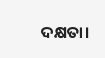ଦକ୍ଷତା।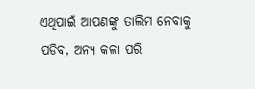ଏଥିପାଇଁ ଆପଣଙ୍କୁ ତାଲିମ ନେବାକୁ ପଡିବ, ଅନ୍ୟ କଳା ପରି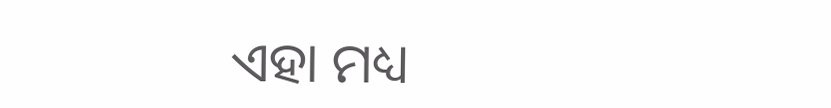ଏହା ମଧ୍ୟ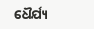ଧୈର୍ଯ୍ୟ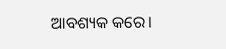ଆବଶ୍ୟକ କରେ।